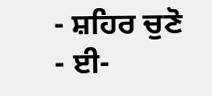- ਸ਼ਹਿਰ ਚੁਣੋ
- ਈ-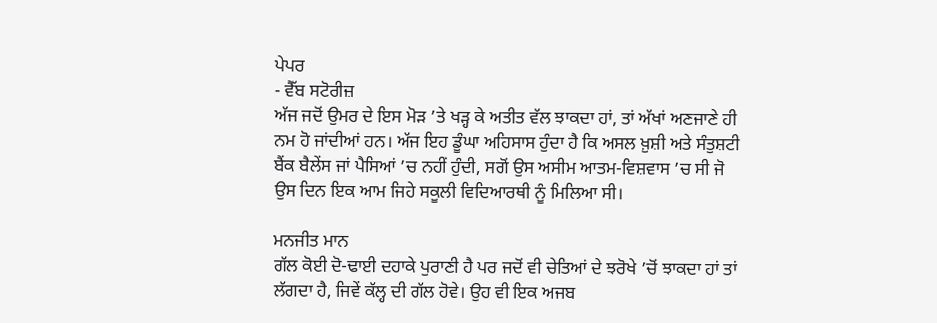ਪੇਪਰ
- ਵੈੱਬ ਸਟੋਰੀਜ਼
ਅੱਜ ਜਦੋਂ ਉਮਰ ਦੇ ਇਸ ਮੋੜ ’ਤੇ ਖੜ੍ਹ ਕੇ ਅਤੀਤ ਵੱਲ ਝਾਕਦਾ ਹਾਂ, ਤਾਂ ਅੱਖਾਂ ਅਣਜਾਣੇ ਹੀ ਨਮ ਹੋ ਜਾਂਦੀਆਂ ਹਨ। ਅੱਜ ਇਹ ਡੂੰਘਾ ਅਹਿਸਾਸ ਹੁੰਦਾ ਹੈ ਕਿ ਅਸਲ ਖ਼ੁਸ਼ੀ ਅਤੇ ਸੰਤੁਸ਼ਟੀ ਬੈਂਕ ਬੈਲੇਂਸ ਜਾਂ ਪੈਸਿਆਂ ’ਚ ਨਹੀਂ ਹੁੰਦੀ, ਸਗੋਂ ਉਸ ਅਸੀਮ ਆਤਮ-ਵਿਸ਼ਵਾਸ ’ਚ ਸੀ ਜੋ ਉਸ ਦਿਨ ਇਕ ਆਮ ਜਿਹੇ ਸਕੂਲੀ ਵਿਦਿਆਰਥੀ ਨੂੰ ਮਿਲਿਆ ਸੀ।

ਮਨਜੀਤ ਮਾਨ
ਗੱਲ ਕੋਈ ਦੋ-ਢਾਈ ਦਹਾਕੇ ਪੁਰਾਣੀ ਹੈ ਪਰ ਜਦੋਂ ਵੀ ਚੇਤਿਆਂ ਦੇ ਝਰੋਖੇ ’ਚੋਂ ਝਾਕਦਾ ਹਾਂ ਤਾਂ ਲੱਗਦਾ ਹੈ, ਜਿਵੇਂ ਕੱਲ੍ਹ ਦੀ ਗੱਲ ਹੋਵੇ। ਉਹ ਵੀ ਇਕ ਅਜਬ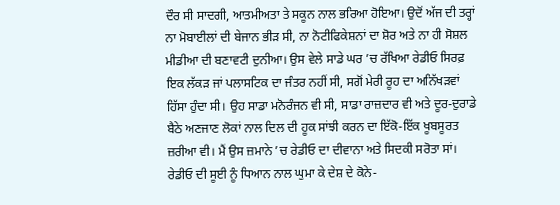ਦੌਰ ਸੀ ਸਾਦਗੀ, ਆਤਮੀਅਤਾ ਤੇ ਸਕੂਨ ਨਾਲ ਭਰਿਆ ਹੋਇਆ। ਉਦੋਂ ਅੱਜ ਦੀ ਤਰ੍ਹਾਂ ਨਾ ਮੋਬਾਈਲਾਂ ਦੀ ਬੇਜਾਨ ਭੀੜ ਸੀ, ਨਾ ਨੋਟੀਫਿਕੇਸ਼ਨਾਂ ਦਾ ਸ਼ੋਰ ਅਤੇ ਨਾ ਹੀ ਸੋਸ਼ਲ ਮੀਡੀਆ ਦੀ ਬਣਾਵਟੀ ਦੁਨੀਆ। ਉਸ ਵੇਲੇ ਸਾਡੇ ਘਰ ’ਚ ਰੱਖਿਆ ਰੇਡੀਓ ਸਿਰਫ਼ ਇਕ ਲੱਕੜ ਜਾਂ ਪਲਾਸਟਿਕ ਦਾ ਜੰਤਰ ਨਹੀਂ ਸੀ, ਸਗੋਂ ਮੇਰੀ ਰੂਹ ਦਾ ਅਨਿੱਖੜਵਾਂ ਹਿੱਸਾ ਹੁੰਦਾ ਸੀ। ਉਹ ਸਾਡਾ ਮਨੋਰੰਜਨ ਵੀ ਸੀ, ਸਾਡਾ ਰਾਜ਼ਦਾਰ ਵੀ ਅਤੇ ਦੂਰ-ਦੁਰਾਡੇ ਬੈਠੇ ਅਣਜਾਣ ਲੋਕਾਂ ਨਾਲ ਦਿਲ ਦੀ ਹੂਕ ਸਾਂਝੀ ਕਰਨ ਦਾ ਇੱਕੋ-ਇੱਕ ਖੂਬਸੂਰਤ ਜ਼ਰੀਆ ਵੀ। ਮੈਂ ਉਸ ਜ਼ਮਾਨੇ ’ਚ ਰੇਡੀਓ ਦਾ ਦੀਵਾਨਾ ਅਤੇ ਸਿਦਕੀ ਸਰੋਤਾ ਸਾਂ। ਰੇਡੀਓ ਦੀ ਸੂਈ ਨੂੰ ਧਿਆਨ ਨਾਲ ਘੁਮਾ ਕੇ ਦੇਸ਼ ਦੇ ਕੋਨੇ-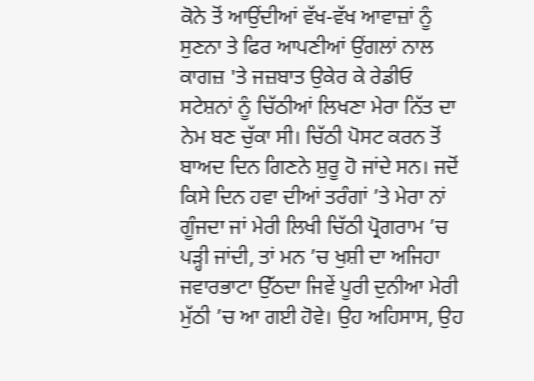ਕੋਨੇ ਤੋਂ ਆਉਂਦੀਆਂ ਵੱਖ-ਵੱਖ ਆਵਾਜ਼ਾਂ ਨੂੰ ਸੁਣਨਾ ਤੇ ਫਿਰ ਆਪਣੀਆਂ ਉਂਗਲਾਂ ਨਾਲ ਕਾਗਜ਼ 'ਤੇ ਜਜ਼ਬਾਤ ਉਕੇਰ ਕੇ ਰੇਡੀਓ ਸਟੇਸ਼ਨਾਂ ਨੂੰ ਚਿੱਠੀਆਂ ਲਿਖਣਾ ਮੇਰਾ ਨਿੱਤ ਦਾ ਨੇਮ ਬਣ ਚੁੱਕਾ ਸੀ। ਚਿੱਠੀ ਪੋਸਟ ਕਰਨ ਤੋਂ ਬਾਅਦ ਦਿਨ ਗਿਣਨੇ ਸ਼ੁਰੂ ਹੋ ਜਾਂਦੇ ਸਨ। ਜਦੋਂ ਕਿਸੇ ਦਿਨ ਹਵਾ ਦੀਆਂ ਤਰੰਗਾਂ ’ਤੇ ਮੇਰਾ ਨਾਂ ਗੂੰਜਦਾ ਜਾਂ ਮੇਰੀ ਲਿਖੀ ਚਿੱਠੀ ਪ੍ਰੋਗਰਾਮ ’ਚ ਪੜ੍ਹੀ ਜਾਂਦੀ, ਤਾਂ ਮਨ ’ਚ ਖੁਸ਼ੀ ਦਾ ਅਜਿਹਾ ਜਵਾਰਭਾਟਾ ਉੱਠਦਾ ਜਿਵੇਂ ਪੂਰੀ ਦੁਨੀਆ ਮੇਰੀ ਮੁੱਠੀ ’ਚ ਆ ਗਈ ਹੋਵੇ। ਉਹ ਅਹਿਸਾਸ, ਉਹ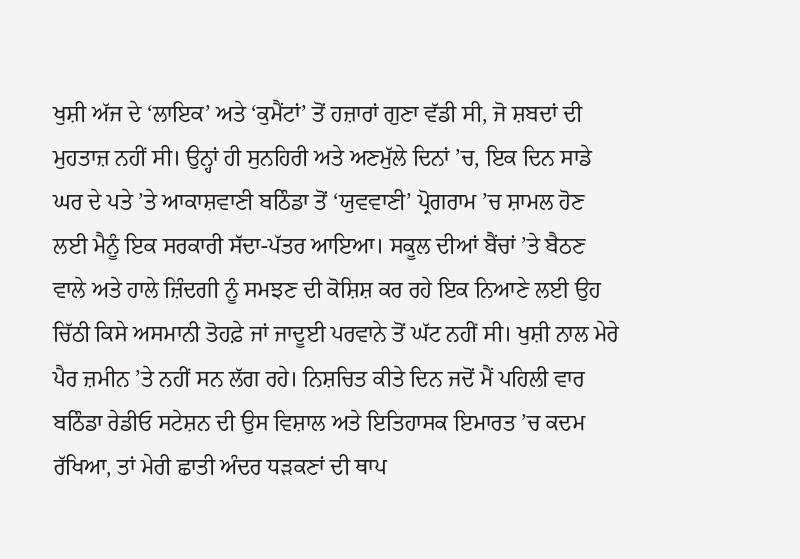ਖੁਸ਼ੀ ਅੱਜ ਦੇ ‘ਲਾਇਕ’ ਅਤੇ ‘ਕੁਮੈਂਟਾਂ’ ਤੋਂ ਹਜ਼ਾਰਾਂ ਗੁਣਾ ਵੱਡੀ ਸੀ, ਜੋ ਸ਼ਬਦਾਂ ਦੀ ਮੁਹਤਾਜ਼ ਨਹੀਂ ਸੀ। ਉਨ੍ਹਾਂ ਹੀ ਸੁਨਹਿਰੀ ਅਤੇ ਅਣਮੁੱਲੇ ਦਿਨਾਂ ’ਚ, ਇਕ ਦਿਨ ਸਾਡੇ ਘਰ ਦੇ ਪਤੇ ’ਤੇ ਆਕਾਸ਼ਵਾਣੀ ਬਠਿੰਡਾ ਤੋਂ ‘ਯੁਵਵਾਣੀ’ ਪ੍ਰੋਗਰਾਮ ’ਚ ਸ਼ਾਮਲ ਹੋਣ ਲਈ ਮੈਨੂੰ ਇਕ ਸਰਕਾਰੀ ਸੱਦਾ-ਪੱਤਰ ਆਇਆ। ਸਕੂਲ ਦੀਆਂ ਬੈਂਚਾਂ ’ਤੇ ਬੈਠਣ ਵਾਲੇ ਅਤੇ ਹਾਲੇ ਜ਼ਿੰਦਗੀ ਨੂੰ ਸਮਝਣ ਦੀ ਕੋਸ਼ਿਸ਼ ਕਰ ਰਹੇ ਇਕ ਨਿਆਣੇ ਲਈ ਉਹ ਚਿੱਠੀ ਕਿਸੇ ਅਸਮਾਨੀ ਤੋਹਫ਼ੇ ਜਾਂ ਜਾਦੂਈ ਪਰਵਾਨੇ ਤੋਂ ਘੱਟ ਨਹੀਂ ਸੀ। ਖੁਸ਼ੀ ਨਾਲ ਮੇਰੇ ਪੈਰ ਜ਼ਮੀਨ ’ਤੇ ਨਹੀਂ ਸਨ ਲੱਗ ਰਹੇ। ਨਿਸ਼ਚਿਤ ਕੀਤੇ ਦਿਨ ਜਦੋਂ ਮੈਂ ਪਹਿਲੀ ਵਾਰ ਬਠਿੰਡਾ ਰੇਡੀਓ ਸਟੇਸ਼ਨ ਦੀ ਉਸ ਵਿਸ਼ਾਲ ਅਤੇ ਇਤਿਹਾਸਕ ਇਮਾਰਤ ’ਚ ਕਦਮ ਰੱਖਿਆ, ਤਾਂ ਮੇਰੀ ਛਾਤੀ ਅੰਦਰ ਧੜਕਣਾਂ ਦੀ ਥਾਪ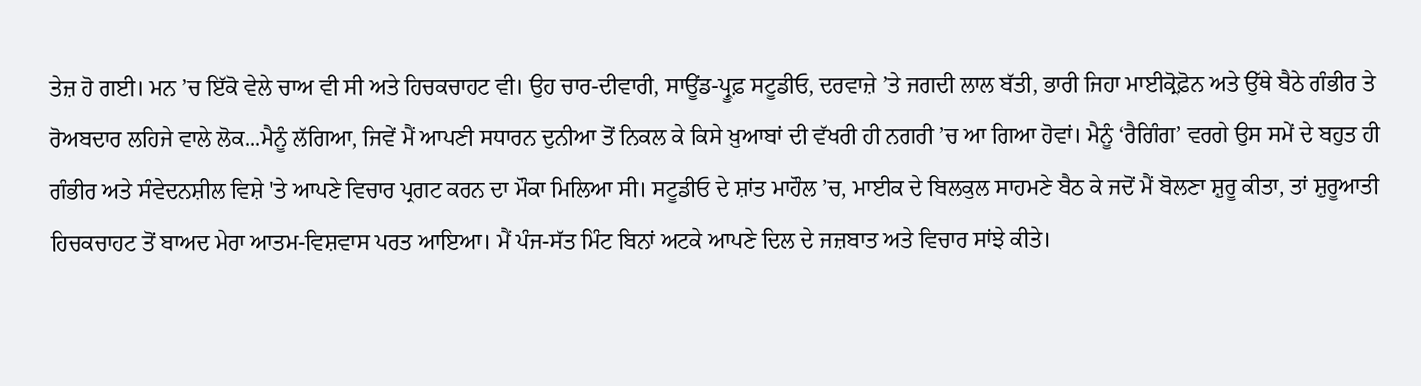ਤੇਜ਼ ਹੋ ਗਈ। ਮਨ ’ਚ ਇੱਕੋ ਵੇਲੇ ਚਾਅ ਵੀ ਸੀ ਅਤੇ ਹਿਚਕਚਾਹਟ ਵੀ। ਉਹ ਚਾਰ-ਦੀਵਾਰੀ, ਸਾਊਂਡ-ਪ੍ਰੂਫ਼ ਸਟੂਡੀਓ, ਦਰਵਾਜ਼ੇ ’ਤੇ ਜਗਦੀ ਲਾਲ ਬੱਤੀ, ਭਾਰੀ ਜਿਹਾ ਮਾਈਕ੍ਰੋਫ਼ੋਨ ਅਤੇ ਉੱਥੇ ਬੈਠੇ ਗੰਭੀਰ ਤੇ ਰੋਅਬਦਾਰ ਲਹਿਜੇ ਵਾਲੇ ਲੋਕ...ਮੈਨੂੰ ਲੱਗਿਆ, ਜਿਵੇਂ ਮੈਂ ਆਪਣੀ ਸਧਾਰਨ ਦੁਨੀਆ ਤੋਂ ਨਿਕਲ ਕੇ ਕਿਸੇ ਖ਼ੁਆਬਾਂ ਦੀ ਵੱਖਰੀ ਹੀ ਨਗਰੀ ’ਚ ਆ ਗਿਆ ਹੋਵਾਂ। ਮੈਨੂੰ ‘ਰੈਗਿੰਗ’ ਵਰਗੇ ਉਸ ਸਮੇਂ ਦੇ ਬਹੁਤ ਹੀ ਗੰਭੀਰ ਅਤੇ ਸੰਵੇਦਨਸ਼ੀਲ ਵਿਸ਼ੇ 'ਤੇ ਆਪਣੇ ਵਿਚਾਰ ਪ੍ਰਗਟ ਕਰਨ ਦਾ ਮੌਕਾ ਮਿਲਿਆ ਸੀ। ਸਟੂਡੀਓ ਦੇ ਸ਼ਾਂਤ ਮਾਹੌਲ ’ਚ, ਮਾਈਕ ਦੇ ਬਿਲਕੁਲ ਸਾਹਮਣੇ ਬੈਠ ਕੇ ਜਦੋਂ ਮੈਂ ਬੋਲਣਾ ਸ਼ੁਰੂ ਕੀਤਾ, ਤਾਂ ਸ਼ੁਰੂਆਤੀ ਹਿਚਕਚਾਹਟ ਤੋਂ ਬਾਅਦ ਮੇਰਾ ਆਤਮ-ਵਿਸ਼ਵਾਸ ਪਰਤ ਆਇਆ। ਮੈਂ ਪੰਜ-ਸੱਤ ਮਿੰਟ ਬਿਨਾਂ ਅਟਕੇ ਆਪਣੇ ਦਿਲ ਦੇ ਜਜ਼ਬਾਤ ਅਤੇ ਵਿਚਾਰ ਸਾਂਝੇ ਕੀਤੇ।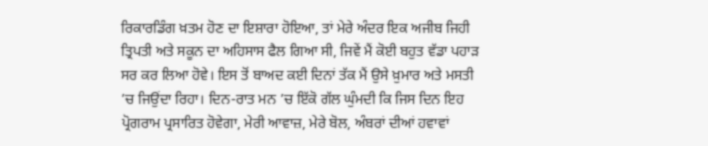ਰਿਕਾਰਡਿੰਗ ਖ਼ਤਮ ਹੋਣ ਦਾ ਇਸ਼ਾਰਾ ਹੋਇਆ, ਤਾਂ ਮੇਰੇ ਅੰਦਰ ਇਕ ਅਜੀਬ ਜਿਹੀ ਤ੍ਰਿਪਤੀ ਅਤੇ ਸਕੂਨ ਦਾ ਅਹਿਸਾਸ ਫੈਲ ਗਿਆ ਸੀ, ਜਿਵੇਂ ਮੈਂ ਕੋਈ ਬਹੁਤ ਵੱਡਾ ਪਹਾੜ ਸਰ ਕਰ ਲਿਆ ਹੋਵੇ। ਇਸ ਤੋਂ ਬਾਅਦ ਕਈ ਦਿਨਾਂ ਤੱਕ ਮੈਂ ਉਸੇ ਖ਼ੁਮਾਰ ਅਤੇ ਮਸਤੀ ’ਚ ਜਿਉਂਦਾ ਰਿਹਾ। ਦਿਨ-ਰਾਤ ਮਨ ’ਚ ਇੱਕੋ ਗੱਲ ਘੁੰਮਦੀ ਕਿ ਜਿਸ ਦਿਨ ਇਹ ਪ੍ਰੋਗਰਾਮ ਪ੍ਰਸਾਰਿਤ ਹੋਵੇਗਾ, ਮੇਰੀ ਆਵਾਜ਼, ਮੇਰੇ ਬੋਲ, ਅੰਬਰਾਂ ਦੀਆਂ ਹਵਾਵਾਂ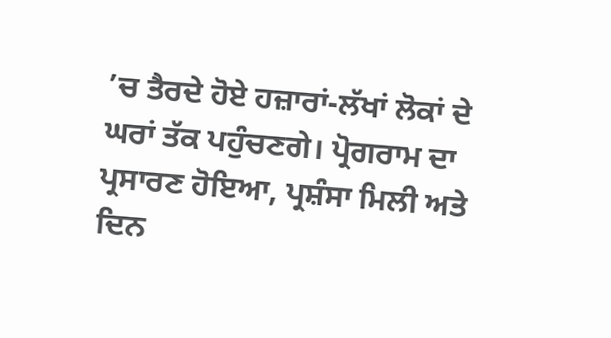’ਚ ਤੈਰਦੇ ਹੋਏ ਹਜ਼ਾਰਾਂ-ਲੱਖਾਂ ਲੋਕਾਂ ਦੇ ਘਰਾਂ ਤੱਕ ਪਹੁੰਚਣਗੇ। ਪ੍ਰੋਗਰਾਮ ਦਾ ਪ੍ਰਸਾਰਣ ਹੋਇਆ, ਪ੍ਰਸ਼ੰਸਾ ਮਿਲੀ ਅਤੇ ਦਿਨ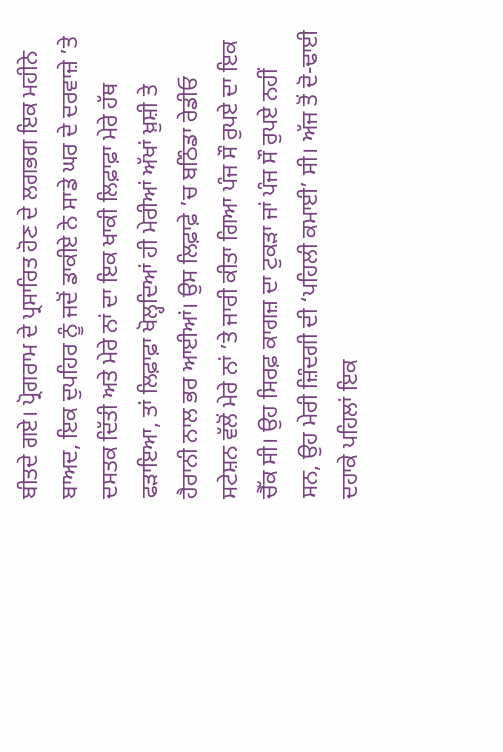ਬੀਤਦੇ ਗਏ। ਪ੍ਰੋਗਰਾਮ ਦੇ ਪ੍ਰਸਾਰਿਤ ਹੋਣ ਦੇ ਲਗਭਗ ਇਕ ਮਹੀਨੇ ਬਾਅਦ, ਇਕ ਦੁਪਹਿਰ ਨੂੰ ਜਦੋਂ ਡਾਕੀਏ ਨੇ ਸਾਡੇ ਘਰ ਦੇ ਦਰਵਾਜ਼ੇ ’ਤੇ ਦਸਤਕ ਦਿੱਤੀ ਅਤੇ ਮੇਰੇ ਨਾਂ ਦਾ ਇਕ ਖਾਕੀ ਲਿਫ਼ਾਫ਼ਾ ਮੇਰੇ ਹੱਥ ਫੜਾਇਆ, ਤਾਂ ਲਿਫ਼ਾਫ਼ਾ ਖੋਲ੍ਹਦਿਆਂ ਹੀ ਮੇਰੀਆਂ ਅੱਖਾਂ ਖ਼ੁਸ਼ੀ ਤੇ ਹੈਰਾਨੀ ਨਾਲ ਭਰ ਆਈਆਂ। ਉਸ ਲਿਫ਼ਾਫ਼ੇ ’ਚ ਬਠਿੰਡਾ ਰੇਡੀਓ ਸਟੇਸ਼ਨ ਵੱਲੋਂ ਮੇਰੇ ਨਾਂ ’ਤੇ ਜਾਰੀ ਕੀਤਾ ਗਿਆ ਪੰਜ ਸੌ ਰੁਪਏ ਦਾ ਇਕ ਚੈੱਕ ਸੀ। ਉਹ ਸਿਰਫ਼ ਕਾਗਜ਼ ਦਾ ਟੁਕੜਾ ਜਾਂ ਪੰਜ ਸੌ ਰੁਪਏ ਨਹੀਂ ਸਨ, ਉਹ ਮੇਰੀ ਜ਼ਿੰਦਗੀ ਦੀ ‘ਪਹਿਲੀ ਕਮਾਈ’ ਸੀ। ਅੱਜ ਤੋਂ ਦੋ-ਢਾਈ ਦਹਾਕੇ ਪਹਿਲਾਂ ਇਕ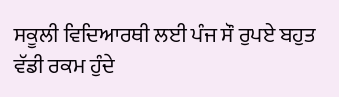ਸਕੂਲੀ ਵਿਦਿਆਰਥੀ ਲਈ ਪੰਜ ਸੌ ਰੁਪਏ ਬਹੁਤ ਵੱਡੀ ਰਕਮ ਹੁੰਦੇ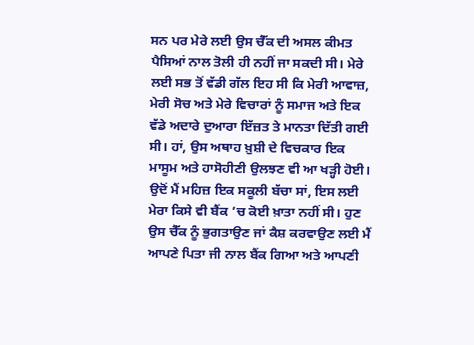ਸਨ ਪਰ ਮੇਰੇ ਲਈ ਉਸ ਚੈੱਕ ਦੀ ਅਸਲ ਕੀਮਤ ਪੈਸਿਆਂ ਨਾਲ ਤੋਲੀ ਹੀ ਨਹੀਂ ਜਾ ਸਕਦੀ ਸੀ। ਮੇਰੇ ਲਈ ਸਭ ਤੋਂ ਵੱਡੀ ਗੱਲ ਇਹ ਸੀ ਕਿ ਮੇਰੀ ਆਵਾਜ਼, ਮੇਰੀ ਸੋਚ ਅਤੇ ਮੇਰੇ ਵਿਚਾਰਾਂ ਨੂੰ ਸਮਾਜ ਅਤੇ ਇਕ ਵੱਡੇ ਅਦਾਰੇ ਦੁਆਰਾ ਇੱਜ਼ਤ ਤੇ ਮਾਨਤਾ ਦਿੱਤੀ ਗਈ ਸੀ। ਹਾਂ, ਉਸ ਅਥਾਹ ਖ਼ੁਸ਼ੀ ਦੇ ਵਿਚਕਾਰ ਇਕ ਮਾਸੂਮ ਅਤੇ ਹਾਸੋਹੀਣੀ ਉਲਝਣ ਵੀ ਆ ਖੜ੍ਹੀ ਹੋਈ। ਉਦੋਂ ਮੈਂ ਮਹਿਜ਼ ਇਕ ਸਕੂਲੀ ਬੱਚਾ ਸਾਂ, ਇਸ ਲਈ ਮੇਰਾ ਕਿਸੇ ਵੀ ਬੈਂਕ ’ਚ ਕੋਈ ਖ਼ਾਤਾ ਨਹੀਂ ਸੀ। ਹੁਣ ਉਸ ਚੈੱਕ ਨੂੰ ਭੁਗਤਾਉਣ ਜਾਂ ਕੈਸ਼ ਕਰਵਾਉਣ ਲਈ ਮੈਂ ਆਪਣੇ ਪਿਤਾ ਜੀ ਨਾਲ ਬੈਂਕ ਗਿਆ ਅਤੇ ਆਪਣੀ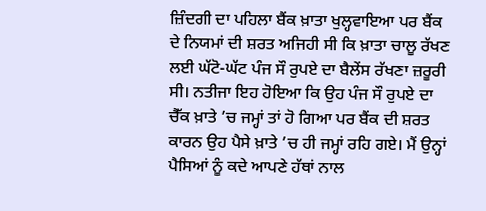ਜ਼ਿੰਦਗੀ ਦਾ ਪਹਿਲਾ ਬੈਂਕ ਖ਼ਾਤਾ ਖੁਲ੍ਹਵਾਇਆ ਪਰ ਬੈਂਕ ਦੇ ਨਿਯਮਾਂ ਦੀ ਸ਼ਰਤ ਅਜਿਹੀ ਸੀ ਕਿ ਖ਼ਾਤਾ ਚਾਲੂ ਰੱਖਣ ਲਈ ਘੱਟੋ-ਘੱਟ ਪੰਜ ਸੌ ਰੁਪਏ ਦਾ ਬੈਲੇਂਸ ਰੱਖਣਾ ਜ਼ਰੂਰੀ ਸੀ। ਨਤੀਜਾ ਇਹ ਹੋਇਆ ਕਿ ਉਹ ਪੰਜ ਸੌ ਰੁਪਏ ਦਾ ਚੈੱਕ ਖ਼ਾਤੇ ’ਚ ਜਮ੍ਹਾਂ ਤਾਂ ਹੋ ਗਿਆ ਪਰ ਬੈਂਕ ਦੀ ਸ਼ਰਤ ਕਾਰਨ ਉਹ ਪੈਸੇ ਖ਼ਾਤੇ ’ਚ ਹੀ ਜਮ੍ਹਾਂ ਰਹਿ ਗਏ। ਮੈਂ ਉਨ੍ਹਾਂ ਪੈਸਿਆਂ ਨੂੰ ਕਦੇ ਆਪਣੇ ਹੱਥਾਂ ਨਾਲ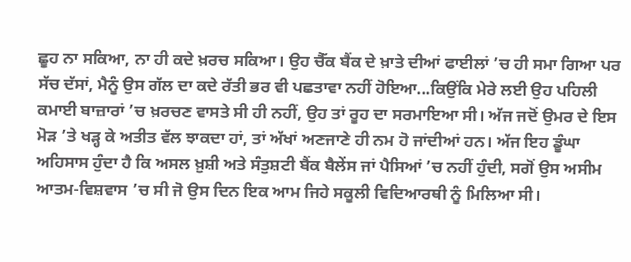ਛੂਹ ਨਾ ਸਕਿਆ, ਨਾ ਹੀ ਕਦੇ ਖ਼ਰਚ ਸਕਿਆ। ਉਹ ਚੈੱਕ ਬੈਂਕ ਦੇ ਖ਼ਾਤੇ ਦੀਆਂ ਫਾਈਲਾਂ ’ਚ ਹੀ ਸਮਾ ਗਿਆ ਪਰ ਸੱਚ ਦੱਸਾਂ, ਮੈਨੂੰ ਉਸ ਗੱਲ ਦਾ ਕਦੇ ਰੱਤੀ ਭਰ ਵੀ ਪਛਤਾਵਾ ਨਹੀਂ ਹੋਇਆ...ਕਿਉਂਕਿ ਮੇਰੇ ਲਈ ਉਹ ਪਹਿਲੀ ਕਮਾਈ ਬਾਜ਼ਾਰਾਂ ’ਚ ਖ਼ਰਚਣ ਵਾਸਤੇ ਸੀ ਹੀ ਨਹੀਂ, ਉਹ ਤਾਂ ਰੂਹ ਦਾ ਸਰਮਾਇਆ ਸੀ। ਅੱਜ ਜਦੋਂ ਉਮਰ ਦੇ ਇਸ ਮੋੜ ’ਤੇ ਖੜ੍ਹ ਕੇ ਅਤੀਤ ਵੱਲ ਝਾਕਦਾ ਹਾਂ, ਤਾਂ ਅੱਖਾਂ ਅਣਜਾਣੇ ਹੀ ਨਮ ਹੋ ਜਾਂਦੀਆਂ ਹਨ। ਅੱਜ ਇਹ ਡੂੰਘਾ ਅਹਿਸਾਸ ਹੁੰਦਾ ਹੈ ਕਿ ਅਸਲ ਖ਼ੁਸ਼ੀ ਅਤੇ ਸੰਤੁਸ਼ਟੀ ਬੈਂਕ ਬੈਲੇਂਸ ਜਾਂ ਪੈਸਿਆਂ ’ਚ ਨਹੀਂ ਹੁੰਦੀ, ਸਗੋਂ ਉਸ ਅਸੀਮ ਆਤਮ-ਵਿਸ਼ਵਾਸ ’ਚ ਸੀ ਜੋ ਉਸ ਦਿਨ ਇਕ ਆਮ ਜਿਹੇ ਸਕੂਲੀ ਵਿਦਿਆਰਥੀ ਨੂੰ ਮਿਲਿਆ ਸੀ।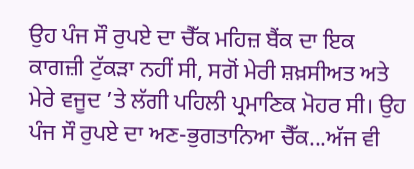ਉਹ ਪੰਜ ਸੌ ਰੁਪਏ ਦਾ ਚੈੱਕ ਮਹਿਜ਼ ਬੈਂਕ ਦਾ ਇਕ ਕਾਗਜ਼ੀ ਟੁੱਕੜਾ ਨਹੀਂ ਸੀ, ਸਗੋਂ ਮੇਰੀ ਸ਼ਖ਼ਸੀਅਤ ਅਤੇ ਮੇਰੇ ਵਜੂਦ ’ਤੇ ਲੱਗੀ ਪਹਿਲੀ ਪ੍ਰਮਾਣਿਕ ਮੋਹਰ ਸੀ। ਉਹ ਪੰਜ ਸੌ ਰੁਪਏ ਦਾ ਅਣ-ਭੁਗਤਾਨਿਆ ਚੈੱਕ...ਅੱਜ ਵੀ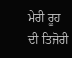ਮੇਰੀ ਰੂਹ ਦੀ ਤਿਜੋਰੀ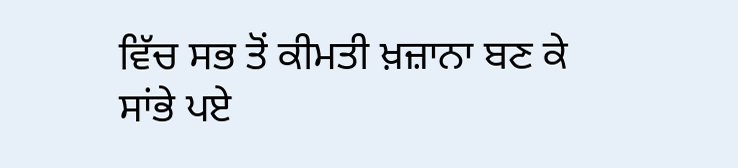ਵਿੱਚ ਸਭ ਤੋਂ ਕੀਮਤੀ ਖ਼ਜ਼ਾਨਾ ਬਣ ਕੇ ਸਾਂਭੇ ਪਏ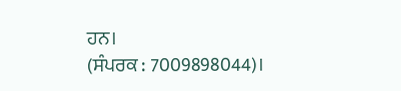ਹਨ।
(ਸੰਪਰਕ : 7009898044)।